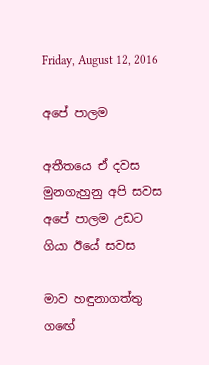Friday, August 12, 2016

අපේ පාලම

අතීතයෙ ඒ දවස
මුනගැහුනු අපි සවස
අපේ පාලම උඩට
ගියා ඊයේ සවස

මාව හඳුනාගත්තු
ගඟේ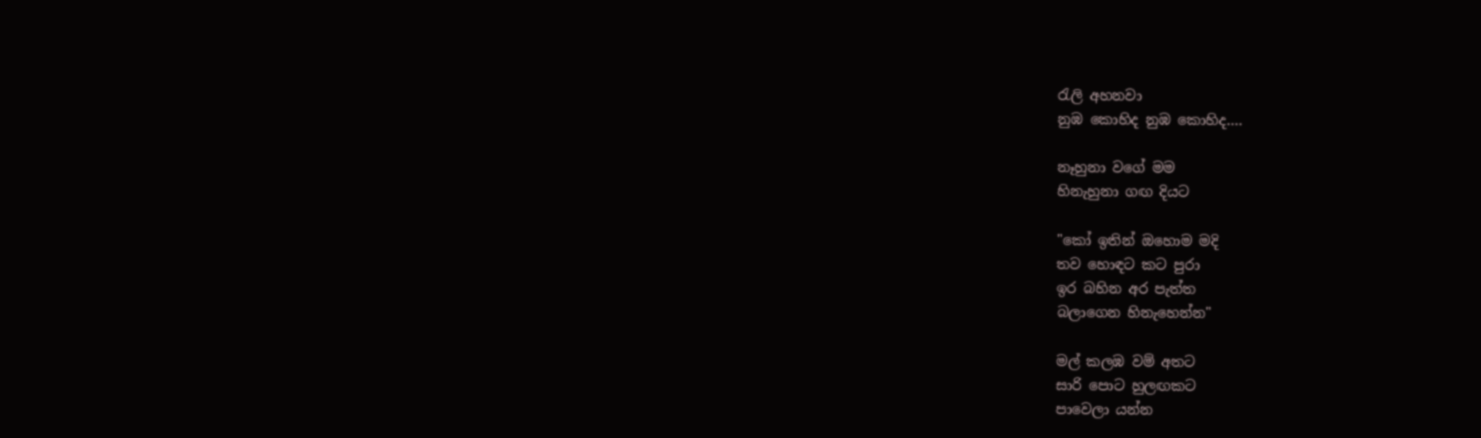රැලි අහනවා
නුඹ කොහිද නුඹ කොහිද....

නෑහුනා වගේ මම
හිනැහුනා ගඟ දියට

"කෝ ඉතින් ඔහොම මදි
තව හොඳට කට පුරා
ඉර බහින අර පැත්ත
බලාගෙන හිනැහෙන්න"

මල් කලඹ වම් අතට
සාරි පොට හුලඟකට
පාවෙලා යන්න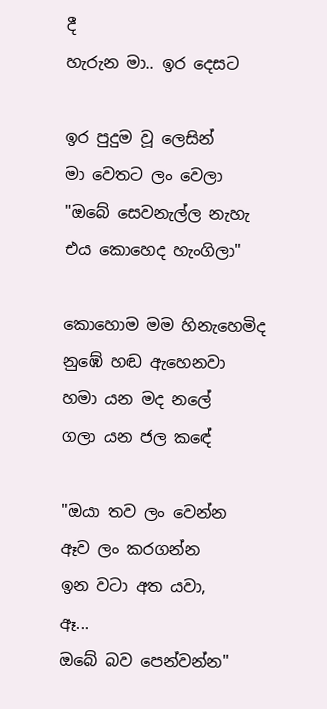දී
හැරුන මා.. ඉර දෙසට

ඉර පුදුම වූ ලෙසින්
මා වෙතට ලං වෙලා
"ඔබේ සෙවනැල්ල නැහැ
එය කොහෙද හැංගිලා"

කොහොම මම හිනැහෙමිද
නුඹේ හඬ ඇහෙනවා
හමා යන මද නලේ
ගලා යන ජල කඳේ

"ඔයා තව ලං වෙන්න
ඈව ලං කරගන්න
ඉන වටා අත යවා,
ඈ...
ඔබේ බව පෙන්වන්න"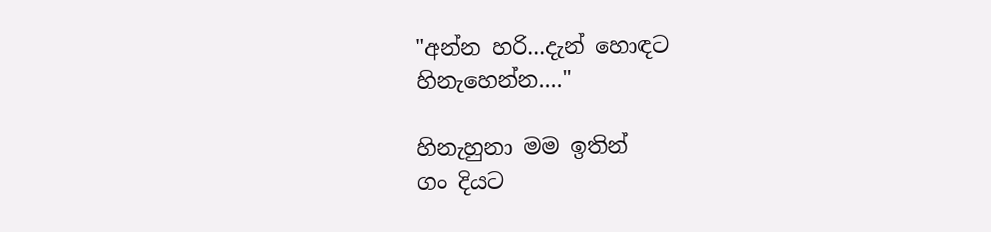"අන්න හරි...දැන් හොඳට
හිනැහෙන්න...."

හිනැහුනා මම ඉතින්
ගං දියට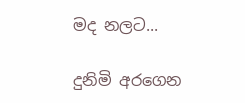මද නලට...

දුනිමි අරගෙන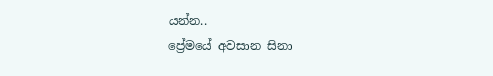යන්න..
ප්‍රේමයේ අවසාන සිනා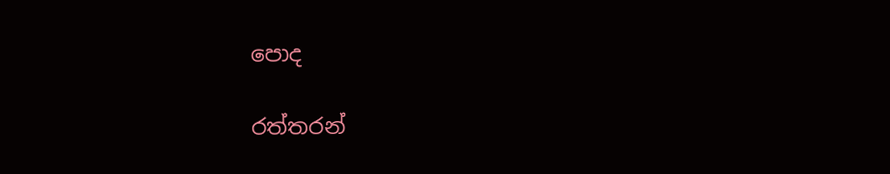පොද

රත්තරන්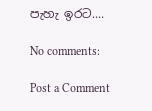පැහැ ඉරට....

No comments:

Post a Comment